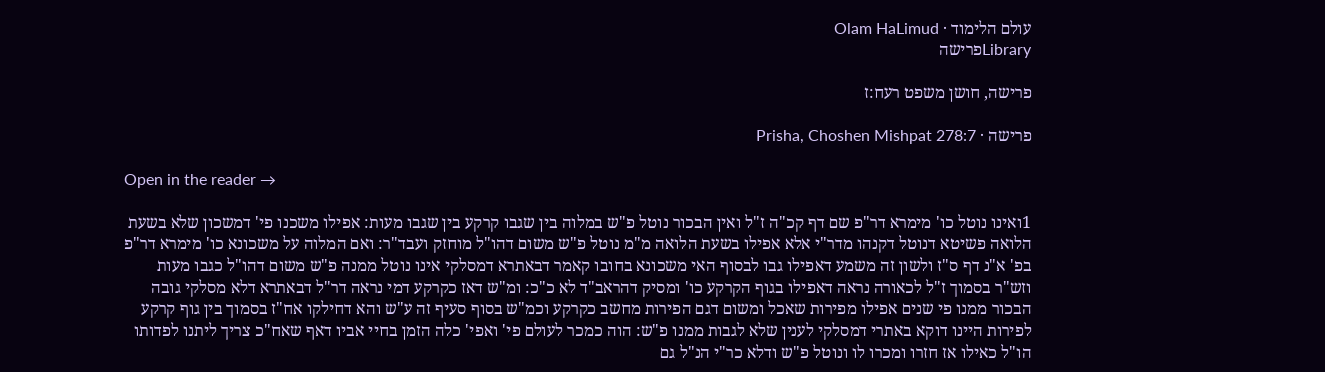עולם הלימוד · Olam HaLimud
Libraryפרישה

פרישה, חושן משפט רעח:ז

פרישה · Prisha, Choshen Mishpat 278:7

Open in the reader →

1ואינו נוטל כו' מימרא דר"פ שם דף קכ"ה ז"ל ואין הבכור נוטל פ"ש במלוה בין שגבו קרקע בין שגבו מעות: אפילו משכנו פי' דמשכון שלא בשעת הלואה פשיטא דנוטל דקנהו מדר"י אלא אפילו בשעת הלואה מ"מ נוטל פ"ש משום דהו"ל מוחזק ועבד"ר: ואם המלוה על משכונא כו' מימרא דר"פ בפ' א"נ דף ס"ז ולשון זה משמע דאפילו גבו לבסוף האי משכונא בחובו קאמר דבאתרא דמסלקי אינו נוטל ממנה פ"ש משום דהו"ל כגבו מעות וזש"ר בסמוך ז"ל לכאורה נראה דאפילו בגוף הקרקע כו' ומסיק דהראב"ד לא כ"כ: ומ"ש דאז כקרקע דמי נראה דר"ל דבאתרא דלא מסלקי גובה הבכור ממנו פי שנים אפילו מפירות שאכל ומשום דגם הפירות מחשב כקרקע וכמ"ש בסוף סעיף זה ע"ש והא דחילקו אח"ז בסמוך בין גוף קרקע לפירות היינו דוקא באתרי דמסלקי לענין שלא לגבות ממנו פ"ש: הוה כמכר לעולם פי' ואפי' כלה הזמן בחיי אביו דאף שאח"כ צריך ליתנו לפדותו הו"ל כאילו אז חזרו ומכרו לו ונוטל פ"ש ודלא כר"י הנ"ל גם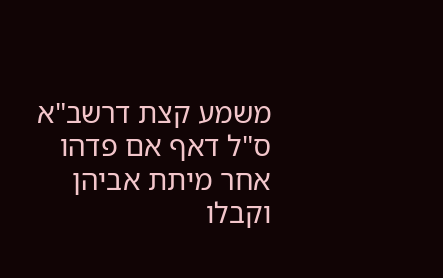משמע קצת דרשב"א ס"ל דאף אם פדהו אחר מיתת אביהן וקבלו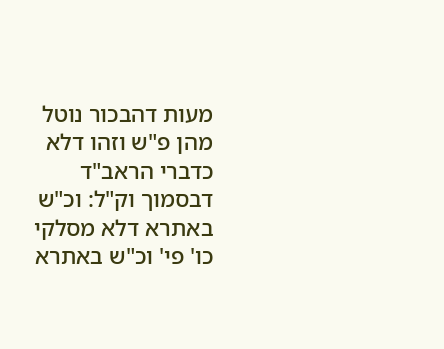מעות דהבכור נוטל מהן פ"ש וזהו דלא כדברי הראב"ד דבסמוך וק"ל: וכ"ש באתרא דלא מסלקי כו' פי' וכ"ש באתרא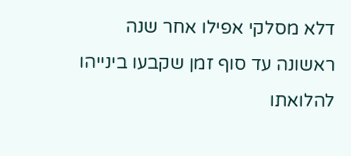דלא מסלקי אפילו אחר שנה ראשונה עד סוף זמן שקבעו בינייהו להלואתו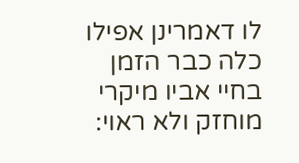לו דאמרינן אפילו כלה כבר הזמן בחיי אביו מיקרי מוחזק ולא ראוי: